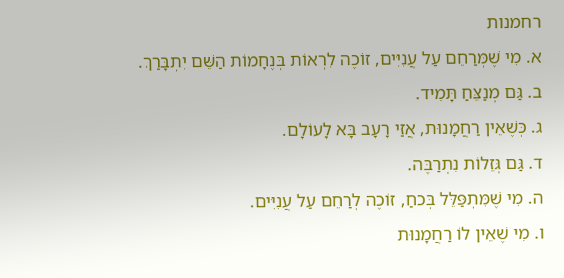רחמנות
א. מִי שֶׁמְּרַחֵם עַל עֲנִיִּים, זוֹכֶה לִרְאוֹת בְּנֶחָמוֹת הַשֵּׁם יִתְבָּרַךְ.
ב. גַּם מְנַצֵּחַ תָּמִיד.
ג. כְּשֶׁאֵין רַחֲמָנוּת, אֲזַי רָעָב בָּא לָעוֹלָם.
ד. גַּם גְּזֵלוֹת נִתְרַבֶּה.
ה. מִי שֶׁמִּתְפַּלֵּל בְּכחַ, זוֹכֶה לְרַחֵם עַל עֲנִיִּים.
ו. מִי שֶׁאֵין לוֹ רַחֲמָנוּת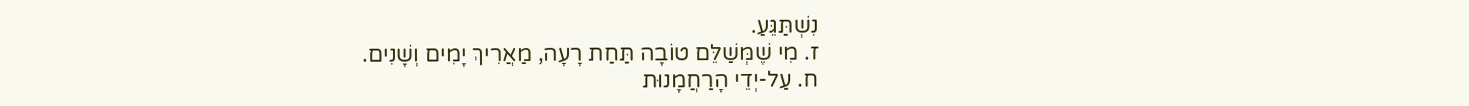נִשְׁתַּגֵּעַ.
ז. מִי שֶׁמְּשַׁלֵּם טוֹבָה תַּחַת רָעָה, מַאֲרִיךְ יָמִים וְשָׁנִים.
ח. עַל-יְדֵי הָרַחֲמָנוּת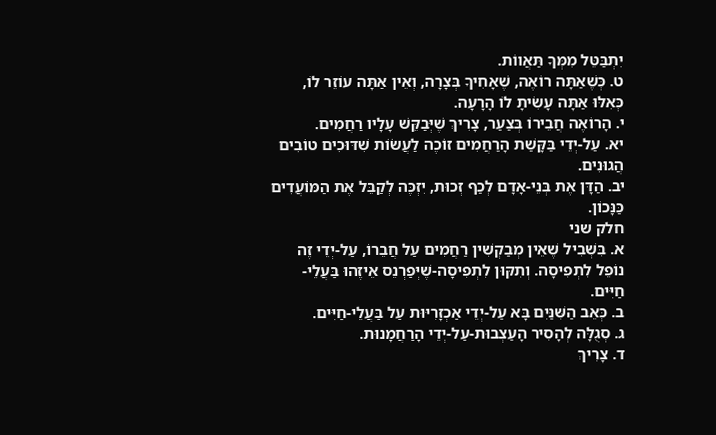יִתְבַּטֵּל מִמְּךָ תַּאֲווֹת.
ט. כְּשֶׁאַתָּה רוֹאֶה, שֶׁאָחִיךָ בְּצָרָה, וְאֵין אַתָּה עוֹזֵר לוֹ, כְּאִלּוּ אַתָּה עָשִׂיתָ לוֹ הָרָעָה.
י. הָרוֹאֶה חֲבֵירוֹ בְּצַעַר, צָרִיךְ שֶׁיְּבַקֵּשׁ עָלָיו רַחֲמִים.
יא. עַל-יְדֵי בַּקָּשַׁת הָרַחֲמִים זוֹכֶה לַעֲשֹוֹת שִׁדּוּכִים טוֹבִים הֲגוּנִים.
יב. הַדָּן אֶת בְּנֵי-אָדָם לְכַף זְכוּת, יִזְכֶּה לְקַבֵּל אֶת הַמּוֹעֲדִים כַּנָּכוֹן.
חלק שני
א. בִּשְׁבִיל שֶׁאֵין מְבַקְשִׁין רַחֲמִים עַל חֲבֵרוֹ, עַל-יְדֵי זֶה נוֹפֵל לִתְפִיסָה. וְתִקּוּן לִתְפִיסָה-שֶׁיְּפַרְנֵס אֵיזֶהוּ בַּעֲלֵי-חַיִּים.
ב. כְּאֵב הַשִּׁנַּיִם בָּא עַל-יְדֵי אַכְזָרִיּוּת עַל בַּעֲלֵי-חַיִּים.
ג. סְגֻלָּה לְהָסִיר הָעַצְבוּת-עַל-יְדֵי הָרַחֲמָנוּת.
ד. צָרִיךְ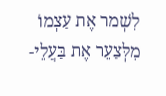לִשְׁמר אֶת עַצְמוֹ מִלְּצַעֵר אֶת בַּעֲלֵי-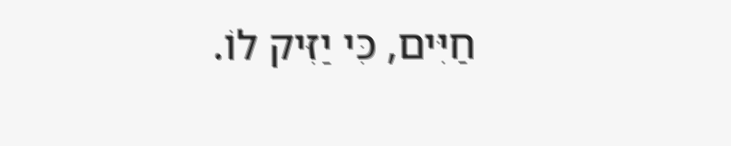חַיִּים, כִּי יַזִּיק לוֹ.